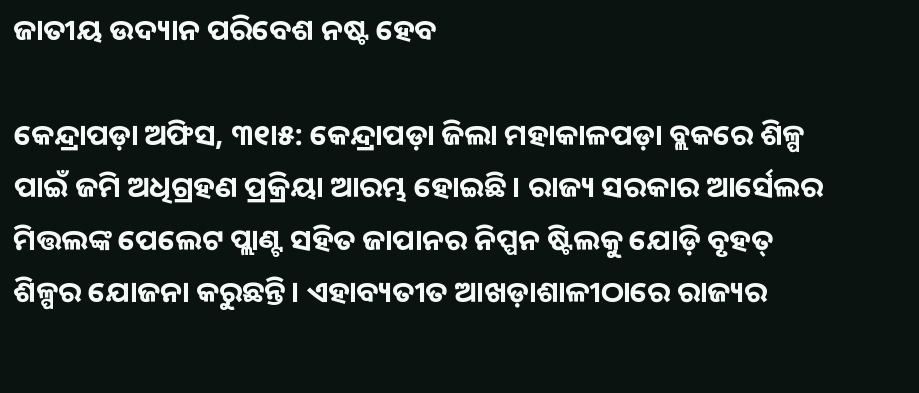ଜାତୀୟ ଉଦ୍ୟାନ ପରିବେଶ ନଷ୍ଟ ହେବ

କେନ୍ଦ୍ରାପଡ଼ା ଅଫିସ, ୩୧ା୫: କେନ୍ଦ୍ରାପଡ଼ା ଜିଲା ମହାକାଳପଡ଼ା ବ୍ଲକରେ ଶିଳ୍ପ ପାଇଁ ଜମି ଅଧିଗ୍ରହଣ ପ୍ରକ୍ରିୟା ଆରମ୍ଭ ହୋଇଛି। ରାଜ୍ୟ ସରକାର ଆର୍ସେଲର ମିତ୍ତଲଙ୍କ ପେଲେଟ ପ୍ଲାଣ୍ଟ ସହିତ ଜାପାନର ନିପ୍ପନ ଷ୍ଟିଲକୁ ଯୋଡ଼ି ବୃହତ୍‌ ଶିଳ୍ପର ଯୋଜନା କରୁଛନ୍ତି। ଏହାବ୍ୟତୀତ ଆଖଡ଼ାଶାଳୀଠାରେ ରାଜ୍ୟର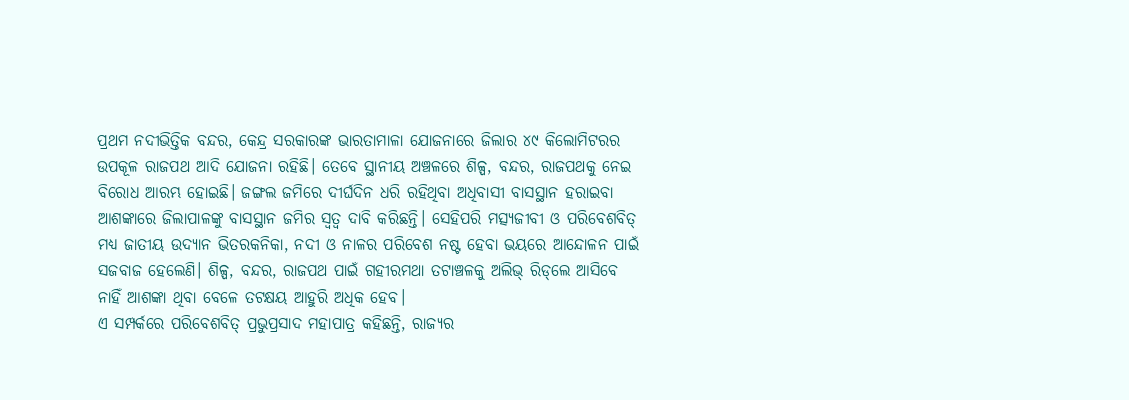ପ୍ରଥମ ନଦୀଭିତ୍ତିକ ବନ୍ଦର, କେନ୍ଦ୍ର ସରକାରଙ୍କ ଭାରତାମାଳା ଯୋଜନାରେ ଜିଲାର ୪୯ କିଲୋମିଟରର ଉପକୂଳ ରାଜପଥ ଆଦି ଯୋଜନା ରହିଛି। ତେବେ ସ୍ଥାନୀୟ ଅଞ୍ଚଳରେ ଶିଳ୍ପ, ବନ୍ଦର, ରାଜପଥକୁ ନେଇ ବିରୋଧ ଆରମ୍ଭ ହୋଇଛି। ଜଙ୍ଗଲ ଜମିରେ ଦୀର୍ଘଦିନ ଧରି ରହିଥିବା ଅଧିବାସୀ ବାସସ୍ଥାନ ହରାଇବା ଆଶଙ୍କାରେ ଜିଲାପାଳଙ୍କୁ ବାସସ୍ଥାନ ଜମିର ସ୍ବତ୍ୱ ଦାବି କରିଛନ୍ତି। ସେହିପରି ମତ୍ସ୍ୟଜୀବୀ ଓ ପରିବେଶବିତ୍‌ ମଧ୍ୟ ଜାତୀୟ ଉଦ୍ୟାନ ଭିତରକନିକା, ନଦୀ ଓ ନାଳର ପରିବେଶ ନଷ୍ଟ ହେବା ଭୟରେ ଆନ୍ଦୋଳନ ପାଇଁ ସଜବାଜ ହେଲେଣି। ଶିଳ୍ପ, ବନ୍ଦର, ରାଜପଥ ପାଇଁ ଗହୀରମଥା ତଟାଞ୍ଚଳକୁ ଅଲିଭ୍‌ ରିଡ୍‌ଲେ ଆସିବେ ନାହିଁ ଆଶଙ୍କା ଥିବା ବେଳେ ତଟକ୍ଷୟ ଆହୁରି ଅଧିକ ହେବ।
ଏ ସମ୍ପର୍କରେ ପରିବେଶବିତ୍‌ ପ୍ରଭୁପ୍ରସାଦ ମହାପାତ୍ର କହିଛନ୍ତି, ରାଜ୍ୟର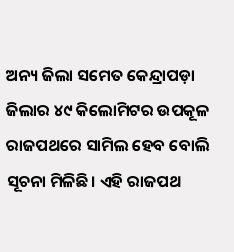ଅନ୍ୟ ଜିଲା ସମେତ କେନ୍ଦ୍ରାପଡ଼ା ଜିଲାର ୪୯ କିଲୋମିଟର ଉପକୂଳ ରାଜପଥରେ ସାମିଲ ହେବ ବୋଲି ସୂଚନା ମିଳିଛି। ଏହି ରାଜପଥ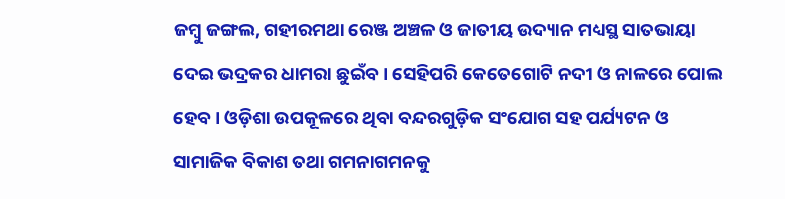ଜମ୍ବୁ ଜଙ୍ଗଲ, ଗହୀରମଥା ରେଞ୍ଜ ଅଞ୍ଚଳ ଓ ଜାତୀୟ ଉଦ୍ୟାନ ମଧ୍ୟସ୍ଥ ସାତଭାୟା ଦେଇ ଭଦ୍ରକର ଧାମରା ଛୁଇଁବ। ସେହିପରି କେତେଗୋଟି ନଦୀ ଓ ନାଳରେ ପୋଲ ହେବ। ଓଡ଼ିଶା ଉପକୂଳରେ ଥିବା ବନ୍ଦରଗୁଡ଼ିକ ସଂଯୋଗ ସହ ପର୍ଯ୍ୟଟନ ଓ ସାମାଜିକ ବିକାଶ ତଥା ଗମନାଗମନକୁ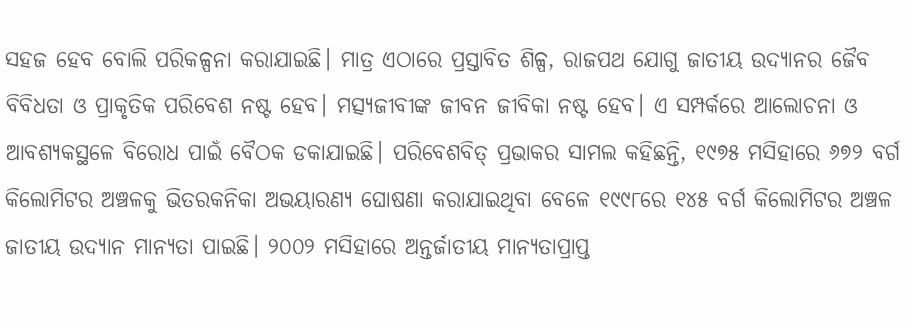ସହଜ ହେବ ବୋଲି ପରିକଳ୍ପନା କରାଯାଇଛି। ମାତ୍ର ଏଠାରେ ପ୍ରସ୍ତାବିତ ଶିଳ୍ପ, ରାଜପଥ ଯୋଗୁ ଜାତୀୟ ଉଦ୍ୟାନର ଜୈବ ବିବିଧତା ଓ ପ୍ରାକୃତିକ ପରିବେଶ ନଷ୍ଟ ହେବ। ମତ୍ସ୍ୟଜୀବୀଙ୍କ ଜୀବନ ଜୀବିକା ନଷ୍ଟ ହେବ। ଏ ସମ୍ପର୍କରେ ଆଲୋଚନା ଓ ଆବଶ୍ୟକସ୍ଥଳେ ବିରୋଧ ପାଇଁ ବୈଠକ ଡକାଯାଇଛି। ପରିବେଶବିତ୍‌ ପ୍ରଭାକର ସାମଲ କହିଛନ୍ତି, ୧୯୭୫ ମସିହାରେ ୬୭୨ ବର୍ଗ କିଲୋମିଟର ଅଞ୍ଚଳକୁ ଭିତରକନିକା ଅଭୟାରଣ୍ୟ ଘୋଷଣା କରାଯାଇଥିବା ବେଳେ ୧୯୯୮ରେ ୧୪୫ ବର୍ଗ କିଲୋମିଟର ଅଞ୍ଚଳ ଜାତୀୟ ଉଦ୍ୟାନ ମାନ୍ୟତା ପାଇଛି। ୨୦୦୨ ମସିହାରେ ଅନ୍ତର୍ଜାତୀୟ ମାନ୍ୟତାପ୍ରାପ୍ତ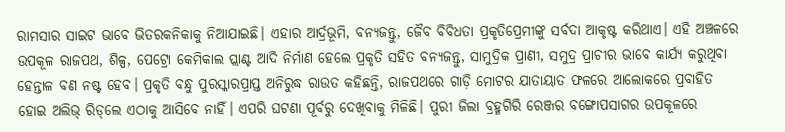ରାମସାର ସାଇଟ ଭାବେ ଭିତରକନିକାକୁ ନିଆଯାଇଛି। ଏହାର ଆର୍ଦ୍ରଭୂମି, ବନ୍ୟଜନ୍ତୁ, ଜୈବ ବିବିଧତା ପ୍ରକୃତିପ୍ରେମୀଙ୍କୁ ସର୍ବଦା ଆକୃଷ୍ଟ କରିଥାଏ। ଏହି ଅଞ୍ଚଳରେ ଉପକୂଳ ରାଜପଥ, ଶିଳ୍ପ, ପେଟ୍ରୋ କେମିକାଲ ପ୍ଲାଣ୍ଟ ଆଦି ନିର୍ମାଣ ହେଲେ ପ୍ରକୃତି ସହିତ ବନ୍ୟଜନ୍ତୁ, ସାମୁଦ୍ରିକ ପ୍ରାଣୀ, ସମୁଦ୍ର ପ୍ରାଚୀର ଭାବେ କାର୍ଯ୍ୟ କରୁଥିବା ହେନ୍ତାଳ ବଣ ନଷ୍ଟ ହେବ। ପ୍ରକୃତି ବନ୍ଧୁ ପୁରସ୍କାରପ୍ରାପ୍ତ ଅନିରୁଦ୍ଧ ରାଉତ କହିଛନ୍ତି, ରାଜପଥରେ ଗାଡ଼ି ମୋଟର ଯାତାୟାତ ଫଳରେ ଆଲୋକରେ ପ୍ରବାହିତ ହୋଇ ଅଲିଭ୍‌ ରିଡ୍‌ଲେ ଏଠାକୁ ଆସିବେ ନାହିଁ। ଏପରି ଘଟଣା ପୂର୍ବରୁ ଦେଖିବାକୁ ମିଳିଛି। ପୁରୀ ଜିଲା ବ୍ରହ୍ମଗିରି ରେଞ୍ଜର ବଙ୍ଗୋପସାଗର ଉପକୂଳରେ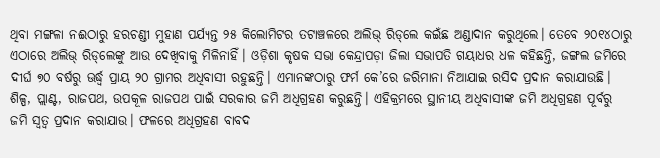ଥିବା ମଙ୍ଗଳା ନଈଠାରୁ ହରଚଣ୍ଡୀ ମୁହାଣ ପର୍ଯ୍ୟନ୍ତ ୨୫ କିଲୋମିଟର ତଟାଞ୍ଚଳରେ ଅଲିଭ୍‌ ରିଡ୍‌ଲେ କଇଁଛ ଅଣ୍ଡାଦାନ କରୁଥିଲେ। ତେବେ ୨୦୧୪ଠାରୁ ଏଠାରେ ଅଲିଭ୍‌ ରିଡ୍‌ଲେଙ୍କୁ ଆଉ ଦେଖିବାକୁ ମିଳିନାହିଁ। ଓଡ଼ିଶା କୃଷକ ସଭା କେନ୍ଦ୍ରାପଡ଼ା ଜିଲା ସଭାପତି ଗୟାଧର ଧଳ କହିଛନ୍ତି, ଜଙ୍ଗଲ ଜମିରେ ଦୀର୍ଘ ୭୦ ବର୍ଷରୁ ଊର୍ଦ୍ଧ୍ୱ ପ୍ରାୟ ୨୦ ଗ୍ରାମର ଅଧିବାସୀ ରହୁଛନ୍ତି। ଏମାନଙ୍କଠାରୁ ଫର୍ମ କେ’ରେ ଜରିମାନା ନିଆଯାଇ ରସିଦ ପ୍ରଦାନ କରାଯାଉଛି। ଶିଳ୍ପ, ପ୍ଲାଣ୍ଟ, ରାଜପଥ, ଉପକୂଳ ରାଜପଥ ପାଇଁ ସରକାର ଜମି ଅଧିଗ୍ରହଣ କରୁଛନ୍ତି। ଏହିକ୍ରମରେ ସ୍ଥାନୀୟ ଅଧିବାସୀଙ୍କ ଜମି ଅଧିଗ୍ରହଣ ପୂର୍ବରୁ ଜମି ସ୍ବତ୍ୱ ପ୍ରଦାନ କରାଯାଉ। ଫଳରେ ଅଧିଗ୍ରହଣ ବାବଦ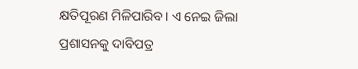କ୍ଷତିପୂରଣ ମିଳିପାରିବ। ଏ ନେଇ ଜିଲା ପ୍ରଶାସନକୁ ଦାବିପତ୍ର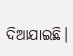ଦିଆଯାଇଛି।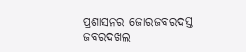ପ୍ରଶାସନର ଜୋରଜବରଦସ୍ତ ଜବରଦଖଲ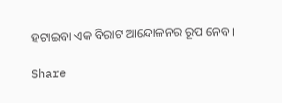ହଟାଇବା ଏକ ବିରାଟ ଆନ୍ଦୋଳନର ରୂପ ନେବ।

Share